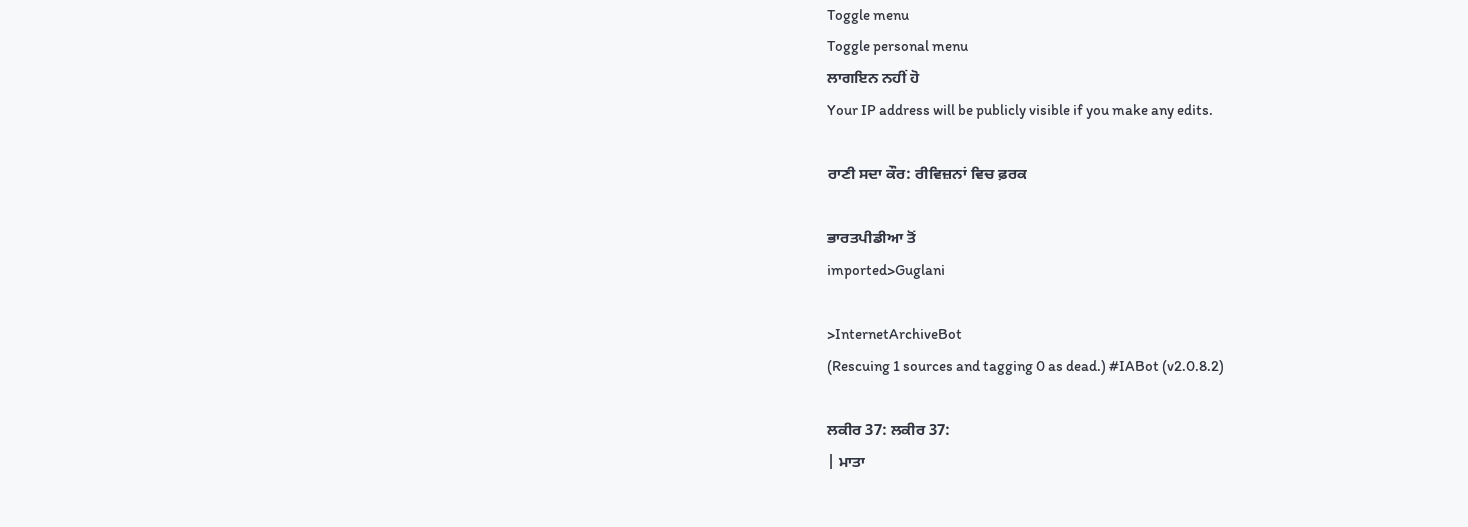Toggle menu
Toggle personal menu
ਲਾਗਇਨ ਨਹੀਂ ਹੋ
Your IP address will be publicly visible if you make any edits.

ਰਾਣੀ ਸਦਾ ਕੌਰ: ਰੀਵਿਜ਼ਨਾਂ ਵਿਚ ਫ਼ਰਕ

ਭਾਰਤਪੀਡੀਆ ਤੋਂ
imported>Guglani

>InternetArchiveBot
(Rescuing 1 sources and tagging 0 as dead.) #IABot (v2.0.8.2)

ਲਕੀਰ 37: ਲਕੀਰ 37:
| ਮਾਤਾ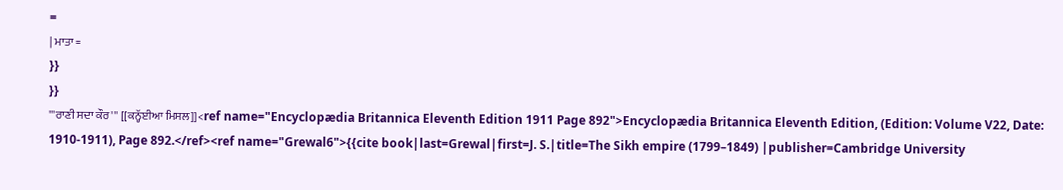=
| ਮਾਤਾ =
}}
}}
'''ਰਾਣੀ ਸਦਾ ਕੌਰ''' [[ਕਨ੍ਹੱਈਆ ਮਿਸਲ]]<ref name="Encyclopædia Britannica Eleventh Edition 1911 Page 892">Encyclopædia Britannica Eleventh Edition, (Edition: Volume V22, Date: 1910-1911), Page 892.</ref><ref name="Grewal6">{{cite book|last=Grewal|first=J. S.|title=The Sikh empire (1799–1849) |publisher=Cambridge University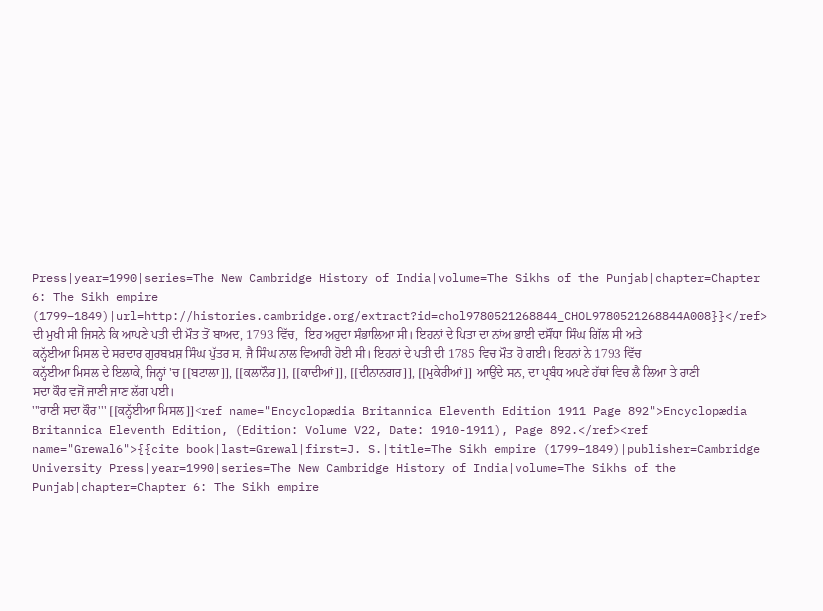Press|year=1990|series=The New Cambridge History of India|volume=The Sikhs of the Punjab|chapter=Chapter 6: The Sikh empire (1799–1849)|url=http://histories.cambridge.org/extract?id=chol9780521268844_CHOL9780521268844A008}}</ref> ਦੀ ਮੁਖੀ ਸੀ ਜਿਸਨੇ ਕਿ ਆਪਣੇ ਪਤੀ ਦੀ ਮੌਤ ਤੋਂ ਬਾਅਦ, 1793 ਵਿੱਚ,  ਇਹ ਅਹੁਦਾ ਸੰਭਾਲਿਆ ਸੀ। ਇਹਨਾਂ ਦੇ ਪਿਤਾ ਦਾ ਨਾਂਅ ਭਾਈ ਦਸੌਂਧਾ ਸਿੰਘ ਗਿੱਲ ਸੀ ਅਤੇ ਕਨ੍ਹੱਈਆ ਮਿਸਲ ਦੇ ਸਰਦਾਰ ਗੁਰਬਖ਼ਸ਼ ਸਿੰਘ ਪੁੱਤਰ ਸ. ਜੈ ਸਿੰਘ ਨਾਲ ਵਿਆਹੀ ਹੋਈ ਸੀ। ਇਹਨਾਂ ਦੇ ਪਤੀ ਦੀ 1785 ਵਿਚ ਮੌਤ ਹੋ ਗਈ। ਇਹਨਾਂ ਨੇ 1793 ਵਿੱਚ ਕਨ੍ਹੱਈਆ ਮਿਸਲ ਦੇ ਇਲਾਕੇ, ਜਿਨ੍ਹਾਂ 'ਚ [[ਬਟਾਲਾ]], [[ਕਲਾਨੌਰ]], [[ਕਾਦੀਆਂ]], [[ਦੀਨਾਨਗਰ]], [[ਮੁਕੇਰੀਆਂ]] ਆਉਂਦੇ ਸਨ, ਦਾ ਪ੍ਰਬੰਧ ਅਪਣੇ ਹੱਥਾਂ ਵਿਚ ਲੈ ਲਿਆ ਤੇ ਰਾਣੀ ਸਦਾ ਕੌਰ ਵਜੋਂ ਜਾਣੀ ਜਾਣ ਲੱਗ ਪਈ।
'''ਰਾਣੀ ਸਦਾ ਕੌਰ''' [[ਕਨ੍ਹੱਈਆ ਮਿਸਲ]]<ref name="Encyclopædia Britannica Eleventh Edition 1911 Page 892">Encyclopædia Britannica Eleventh Edition, (Edition: Volume V22, Date: 1910-1911), Page 892.</ref><ref name="Grewal6">{{cite book|last=Grewal|first=J. S.|title=The Sikh empire (1799–1849)|publisher=Cambridge University Press|year=1990|series=The New Cambridge History of India|volume=The Sikhs of the Punjab|chapter=Chapter 6: The Sikh empire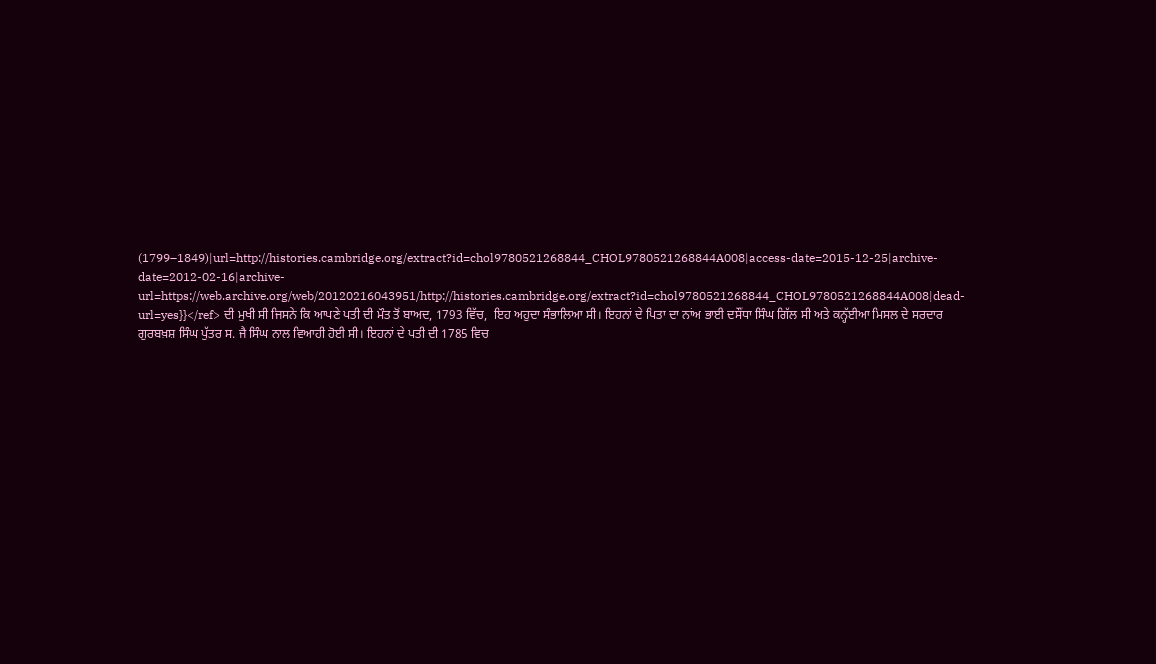(1799–1849)|url=http://histories.cambridge.org/extract?id=chol9780521268844_CHOL9780521268844A008|access-date=2015-12-25|archive-date=2012-02-16|archive-url=https://web.archive.org/web/20120216043951/http://histories.cambridge.org/extract?id=chol9780521268844_CHOL9780521268844A008|dead-url=yes}}</ref> ਦੀ ਮੁਖੀ ਸੀ ਜਿਸਨੇ ਕਿ ਆਪਣੇ ਪਤੀ ਦੀ ਮੌਤ ਤੋਂ ਬਾਅਦ, 1793 ਵਿੱਚ,  ਇਹ ਅਹੁਦਾ ਸੰਭਾਲਿਆ ਸੀ। ਇਹਨਾਂ ਦੇ ਪਿਤਾ ਦਾ ਨਾਂਅ ਭਾਈ ਦਸੌਂਧਾ ਸਿੰਘ ਗਿੱਲ ਸੀ ਅਤੇ ਕਨ੍ਹੱਈਆ ਮਿਸਲ ਦੇ ਸਰਦਾਰ ਗੁਰਬਖ਼ਸ਼ ਸਿੰਘ ਪੁੱਤਰ ਸ. ਜੈ ਸਿੰਘ ਨਾਲ ਵਿਆਹੀ ਹੋਈ ਸੀ। ਇਹਨਾਂ ਦੇ ਪਤੀ ਦੀ 1785 ਵਿਚ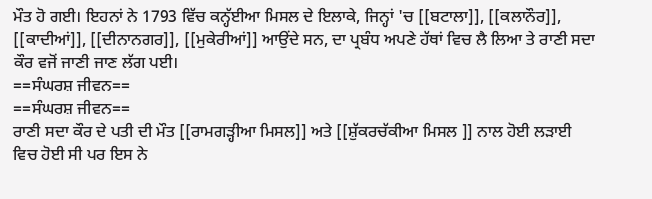ਮੌਤ ਹੋ ਗਈ। ਇਹਨਾਂ ਨੇ 1793 ਵਿੱਚ ਕਨ੍ਹੱਈਆ ਮਿਸਲ ਦੇ ਇਲਾਕੇ, ਜਿਨ੍ਹਾਂ 'ਚ [[ਬਟਾਲਾ]], [[ਕਲਾਨੌਰ]], [[ਕਾਦੀਆਂ]], [[ਦੀਨਾਨਗਰ]], [[ਮੁਕੇਰੀਆਂ]] ਆਉਂਦੇ ਸਨ, ਦਾ ਪ੍ਰਬੰਧ ਅਪਣੇ ਹੱਥਾਂ ਵਿਚ ਲੈ ਲਿਆ ਤੇ ਰਾਣੀ ਸਦਾ ਕੌਰ ਵਜੋਂ ਜਾਣੀ ਜਾਣ ਲੱਗ ਪਈ।
==ਸੰਘਰਸ਼ ਜੀਵਨ==
==ਸੰਘਰਸ਼ ਜੀਵਨ==
ਰਾਣੀ ਸਦਾ ਕੌਰ ਦੇ ਪਤੀ ਦੀ ਮੌਤ [[ਰਾਮਗੜ੍ਹੀਆ ਮਿਸਲ]] ਅਤੇ [[ਸ਼ੁੱਕਰਚੱਕੀਆ ਮਿਸਲ ]] ਨਾਲ ਹੋਈ ਲੜਾਈ ਵਿਚ ਹੋਈ ਸੀ ਪਰ ਇਸ ਨੇ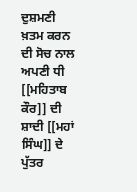ਦੁਸ਼ਮਣੀ ਖ਼ਤਮ ਕਰਨ ਦੀ ਸੋਚ ਨਾਲ ਅਪਣੀ ਧੀ [[ਮਹਿਤਾਬ ਕੌਰ]] ਦੀ ਸ਼ਾਦੀ [[ਮਹਾਂ ਸਿੰਘ]] ਦੇ ਪੁੱਤਰ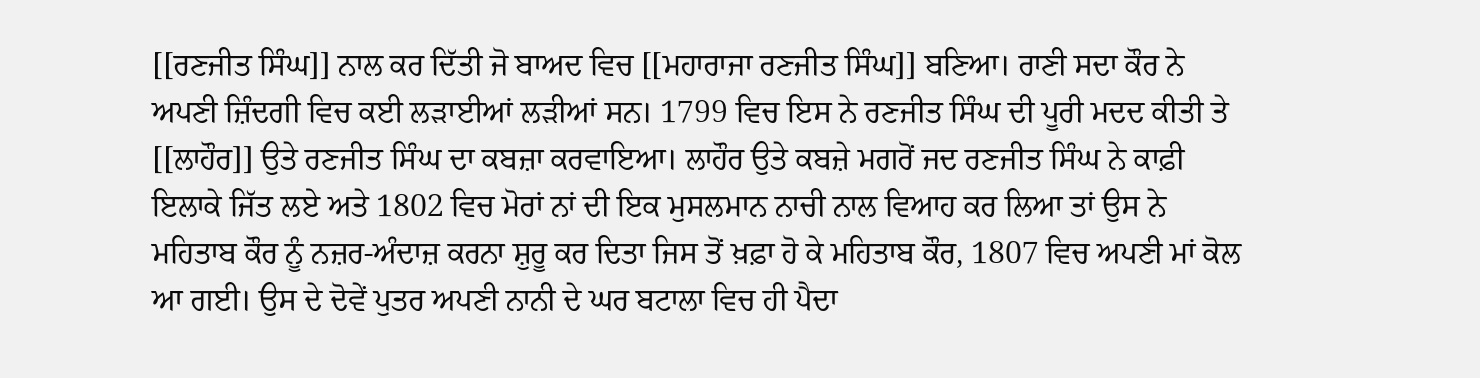[[ਰਣਜੀਤ ਸਿੰਘ]] ਨਾਲ ਕਰ ਦਿੱਤੀ ਜੋ ਬਾਅਦ ਵਿਚ [[ਮਹਾਰਾਜਾ ਰਣਜੀਤ ਸਿੰਘ]] ਬਣਿਆ। ਰਾਣੀ ਸਦਾ ਕੌਰ ਨੇ ਅਪਣੀ ਜ਼ਿੰਦਗੀ ਵਿਚ ਕਈ ਲੜਾਈਆਂ ਲੜੀਆਂ ਸਨ। 1799 ਵਿਚ ਇਸ ਨੇ ਰਣਜੀਤ ਸਿੰਘ ਦੀ ਪੂਰੀ ਮਦਦ ਕੀਤੀ ਤੇ [[ਲਾਹੌਰ]] ਉਤੇ ਰਣਜੀਤ ਸਿੰਘ ਦਾ ਕਬਜ਼ਾ ਕਰਵਾਇਆ। ਲਾਹੌਰ ਉਤੇ ਕਬਜ਼ੇ ਮਗਰੋਂ ਜਦ ਰਣਜੀਤ ਸਿੰਘ ਨੇ ਕਾਫ਼ੀ ਇਲਾਕੇ ਜਿੱਤ ਲਏ ਅਤੇ 1802 ਵਿਚ ਮੋਰਾਂ ਨਾਂ ਦੀ ਇਕ ਮੁਸਲਮਾਨ ਨਾਚੀ ਨਾਲ ਵਿਆਹ ਕਰ ਲਿਆ ਤਾਂ ਉਸ ਨੇ ਮਹਿਤਾਬ ਕੌਰ ਨੂੰ ਨਜ਼ਰ-ਅੰਦਾਜ਼ ਕਰਨਾ ਸ਼ੁਰੂ ਕਰ ਦਿਤਾ ਜਿਸ ਤੋਂ ਖ਼ਫ਼ਾ ਹੋ ਕੇ ਮਹਿਤਾਬ ਕੌਰ, 1807 ਵਿਚ ਅਪਣੀ ਮਾਂ ਕੋਲ ਆ ਗਈ। ਉਸ ਦੇ ਦੋਵੇਂ ਪੁਤਰ ਅਪਣੀ ਨਾਨੀ ਦੇ ਘਰ ਬਟਾਲਾ ਵਿਚ ਹੀ ਪੈਦਾ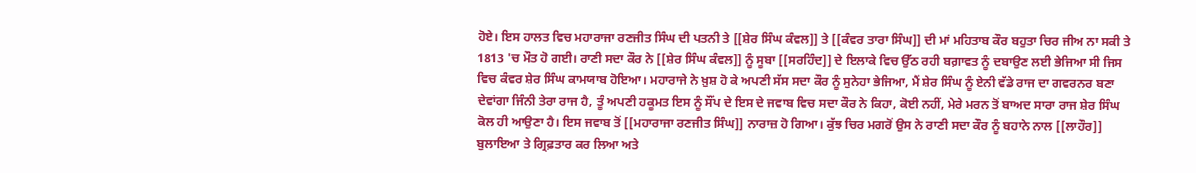ਹੋਏ। ਇਸ ਹਾਲਤ ਵਿਚ ਮਹਾਰਾਜਾ ਰਣਜੀਤ ਸਿੰਘ ਦੀ ਪਤਨੀ ਤੇ [[ਸ਼ੇਰ ਸਿੰਘ ਕੰਵਲ]] ਤੇ [[ਕੰਵਰ ਤਾਰਾ ਸਿੰਘ]] ਦੀ ਮਾਂ ਮਹਿਤਾਬ ਕੌਰ ਬਹੁਤਾ ਚਿਰ ਜੀਅ ਨਾ ਸਕੀ ਤੇ 1813 'ਚ ਮੌਤ ਹੋ ਗਈ। ਰਾਣੀ ਸਦਾ ਕੌਰ ਨੇ [[ਸ਼ੇਰ ਸਿੰਘ ਕੰਵਲ]] ਨੂੰ ਸੂਬਾ [[ਸਰਹਿੰਦ]] ਦੇ ਇਲਾਕੇ ਵਿਚ ਉੱਠ ਰਹੀ ਬਗ਼ਾਵਤ ਨੂੰ ਦਬਾਉਣ ਲਈ ਭੇਜਿਆ ਸੀ ਜਿਸ ਵਿਚ ਕੰਵਰ ਸ਼ੇਰ ਸਿੰਘ ਕਾਮਯਾਬ ਹੋਇਆ। ਮਹਾਰਾਜੇ ਨੇ ਖ਼ੁਸ਼ ਹੋ ਕੇ ਅਪਣੀ ਸੱਸ ਸਦਾ ਕੌਰ ਨੂੰ ਸੁਨੇਹਾ ਭੇਜਿਆ, ਮੈਂ ਸ਼ੇਰ ਸਿੰਘ ਨੂੰ ਏਨੀ ਵੱਡੇ ਰਾਜ ਦਾ ਗਵਰਨਰ ਬਣਾ ਦੇਵਾਂਗਾ ਜਿੰਨੀ ਤੇਰਾ ਰਾਜ ਹੈ, ਤੂੰ ਅਪਣੀ ਹਕੂਮਤ ਇਸ ਨੂੰ ਸੌਂਪ ਦੇ ਇਸ ਦੇ ਜਵਾਬ ਵਿਚ ਸਦਾ ਕੌਰ ਨੇ ਕਿਹਾ, ਕੋਈ ਨਹੀਂ, ਮੇਰੇ ਮਰਨ ਤੋਂ ਬਾਅਦ ਸਾਰਾ ਰਾਜ ਸ਼ੇਰ ਸਿੰਘ ਕੋਲ ਹੀ ਆਉਣਾ ਹੈ। ਇਸ ਜਵਾਬ ਤੋਂ [[ਮਹਾਰਾਜਾ ਰਣਜੀਤ ਸਿੰਘ]] ਨਾਰਾਜ਼ ਹੋ ਗਿਆ। ਕੁੱਝ ਚਿਰ ਮਗਰੋਂ ਉਸ ਨੇ ਰਾਣੀ ਸਦਾ ਕੌਰ ਨੂੰ ਬਹਾਨੇ ਨਾਲ [[ਲਾਹੌਰ]] ਬੁਲਾਇਆ ਤੇ ਗ੍ਰਿਫ਼ਤਾਰ ਕਰ ਲਿਆ ਅਤੇ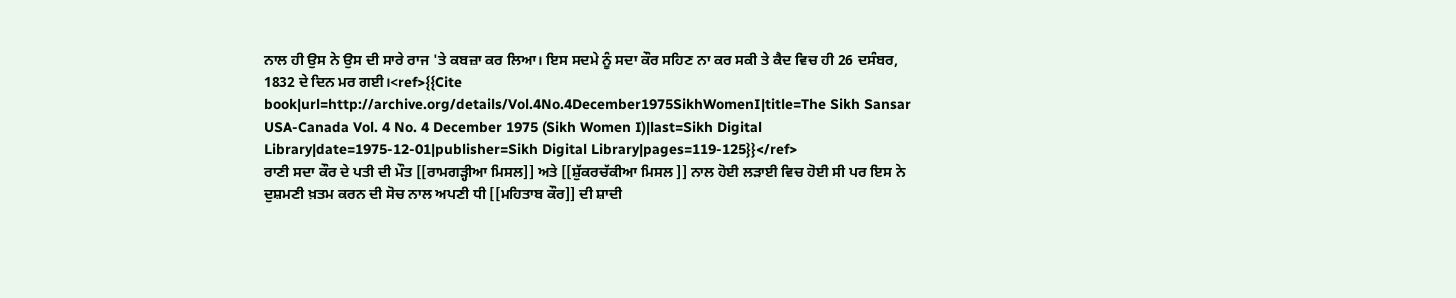ਨਾਲ ਹੀ ਉਸ ਨੇ ਉਸ ਦੀ ਸਾਰੇ ਰਾਜ 'ਤੇ ਕਬਜ਼ਾ ਕਰ ਲਿਆ। ਇਸ ਸਦਮੇ ਨੂੰ ਸਦਾ ਕੌਰ ਸਹਿਣ ਨਾ ਕਰ ਸਕੀ ਤੇ ਕੈਦ ਵਿਚ ਹੀ 26 ਦਸੰਬਰ, 1832 ਦੇ ਦਿਨ ਮਰ ਗਈ।<ref>{{Cite book|url=http://archive.org/details/Vol.4No.4December1975SikhWomenI|title=The Sikh Sansar USA-Canada Vol. 4 No. 4 December 1975 (Sikh Women I)|last=Sikh Digital Library|date=1975-12-01|publisher=Sikh Digital Library|pages=119-125}}</ref>
ਰਾਣੀ ਸਦਾ ਕੌਰ ਦੇ ਪਤੀ ਦੀ ਮੌਤ [[ਰਾਮਗੜ੍ਹੀਆ ਮਿਸਲ]] ਅਤੇ [[ਸ਼ੁੱਕਰਚੱਕੀਆ ਮਿਸਲ ]] ਨਾਲ ਹੋਈ ਲੜਾਈ ਵਿਚ ਹੋਈ ਸੀ ਪਰ ਇਸ ਨੇ ਦੁਸ਼ਮਣੀ ਖ਼ਤਮ ਕਰਨ ਦੀ ਸੋਚ ਨਾਲ ਅਪਣੀ ਧੀ [[ਮਹਿਤਾਬ ਕੌਰ]] ਦੀ ਸ਼ਾਦੀ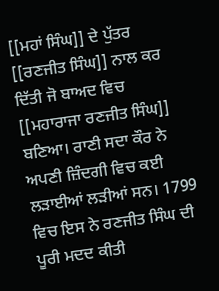[[ਮਹਾਂ ਸਿੰਘ]] ਦੇ ਪੁੱਤਰ [[ਰਣਜੀਤ ਸਿੰਘ]] ਨਾਲ ਕਰ ਦਿੱਤੀ ਜੋ ਬਾਅਦ ਵਿਚ [[ਮਹਾਰਾਜਾ ਰਣਜੀਤ ਸਿੰਘ]] ਬਣਿਆ। ਰਾਣੀ ਸਦਾ ਕੌਰ ਨੇ ਅਪਣੀ ਜ਼ਿੰਦਗੀ ਵਿਚ ਕਈ ਲੜਾਈਆਂ ਲੜੀਆਂ ਸਨ। 1799 ਵਿਚ ਇਸ ਨੇ ਰਣਜੀਤ ਸਿੰਘ ਦੀ ਪੂਰੀ ਮਦਦ ਕੀਤੀ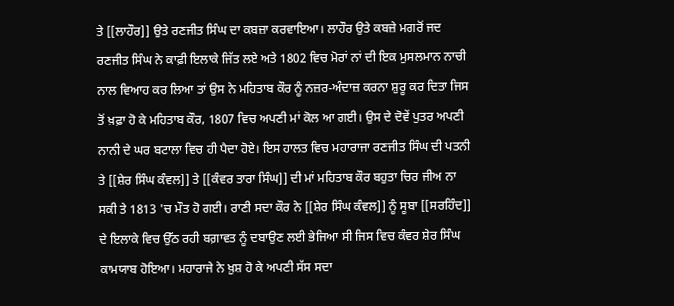ਤੇ [[ਲਾਹੌਰ]] ਉਤੇ ਰਣਜੀਤ ਸਿੰਘ ਦਾ ਕਬਜ਼ਾ ਕਰਵਾਇਆ। ਲਾਹੌਰ ਉਤੇ ਕਬਜ਼ੇ ਮਗਰੋਂ ਜਦ ਰਣਜੀਤ ਸਿੰਘ ਨੇ ਕਾਫ਼ੀ ਇਲਾਕੇ ਜਿੱਤ ਲਏ ਅਤੇ 1802 ਵਿਚ ਮੋਰਾਂ ਨਾਂ ਦੀ ਇਕ ਮੁਸਲਮਾਨ ਨਾਚੀ ਨਾਲ ਵਿਆਹ ਕਰ ਲਿਆ ਤਾਂ ਉਸ ਨੇ ਮਹਿਤਾਬ ਕੌਰ ਨੂੰ ਨਜ਼ਰ-ਅੰਦਾਜ਼ ਕਰਨਾ ਸ਼ੁਰੂ ਕਰ ਦਿਤਾ ਜਿਸ ਤੋਂ ਖ਼ਫ਼ਾ ਹੋ ਕੇ ਮਹਿਤਾਬ ਕੌਰ, 1807 ਵਿਚ ਅਪਣੀ ਮਾਂ ਕੋਲ ਆ ਗਈ। ਉਸ ਦੇ ਦੋਵੇਂ ਪੁਤਰ ਅਪਣੀ ਨਾਨੀ ਦੇ ਘਰ ਬਟਾਲਾ ਵਿਚ ਹੀ ਪੈਦਾ ਹੋਏ। ਇਸ ਹਾਲਤ ਵਿਚ ਮਹਾਰਾਜਾ ਰਣਜੀਤ ਸਿੰਘ ਦੀ ਪਤਨੀ ਤੇ [[ਸ਼ੇਰ ਸਿੰਘ ਕੰਵਲ]] ਤੇ [[ਕੰਵਰ ਤਾਰਾ ਸਿੰਘ]] ਦੀ ਮਾਂ ਮਹਿਤਾਬ ਕੌਰ ਬਹੁਤਾ ਚਿਰ ਜੀਅ ਨਾ ਸਕੀ ਤੇ 1813 'ਚ ਮੌਤ ਹੋ ਗਈ। ਰਾਣੀ ਸਦਾ ਕੌਰ ਨੇ [[ਸ਼ੇਰ ਸਿੰਘ ਕੰਵਲ]] ਨੂੰ ਸੂਬਾ [[ਸਰਹਿੰਦ]] ਦੇ ਇਲਾਕੇ ਵਿਚ ਉੱਠ ਰਹੀ ਬਗ਼ਾਵਤ ਨੂੰ ਦਬਾਉਣ ਲਈ ਭੇਜਿਆ ਸੀ ਜਿਸ ਵਿਚ ਕੰਵਰ ਸ਼ੇਰ ਸਿੰਘ ਕਾਮਯਾਬ ਹੋਇਆ। ਮਹਾਰਾਜੇ ਨੇ ਖ਼ੁਸ਼ ਹੋ ਕੇ ਅਪਣੀ ਸੱਸ ਸਦਾ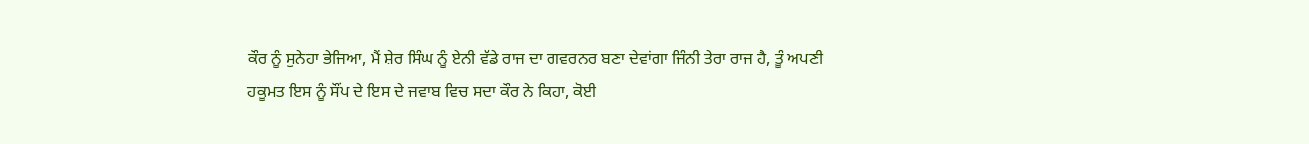ਕੌਰ ਨੂੰ ਸੁਨੇਹਾ ਭੇਜਿਆ, ਮੈਂ ਸ਼ੇਰ ਸਿੰਘ ਨੂੰ ਏਨੀ ਵੱਡੇ ਰਾਜ ਦਾ ਗਵਰਨਰ ਬਣਾ ਦੇਵਾਂਗਾ ਜਿੰਨੀ ਤੇਰਾ ਰਾਜ ਹੈ, ਤੂੰ ਅਪਣੀ ਹਕੂਮਤ ਇਸ ਨੂੰ ਸੌਂਪ ਦੇ ਇਸ ਦੇ ਜਵਾਬ ਵਿਚ ਸਦਾ ਕੌਰ ਨੇ ਕਿਹਾ, ਕੋਈ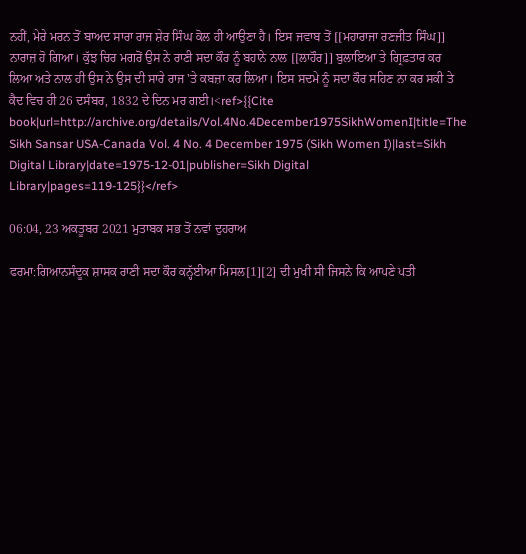ਨਹੀਂ, ਮੇਰੇ ਮਰਨ ਤੋਂ ਬਾਅਦ ਸਾਰਾ ਰਾਜ ਸ਼ੇਰ ਸਿੰਘ ਕੋਲ ਹੀ ਆਉਣਾ ਹੈ। ਇਸ ਜਵਾਬ ਤੋਂ [[ਮਹਾਰਾਜਾ ਰਣਜੀਤ ਸਿੰਘ]] ਨਾਰਾਜ਼ ਹੋ ਗਿਆ। ਕੁੱਝ ਚਿਰ ਮਗਰੋਂ ਉਸ ਨੇ ਰਾਣੀ ਸਦਾ ਕੌਰ ਨੂੰ ਬਹਾਨੇ ਨਾਲ [[ਲਾਹੌਰ]] ਬੁਲਾਇਆ ਤੇ ਗ੍ਰਿਫ਼ਤਾਰ ਕਰ ਲਿਆ ਅਤੇ ਨਾਲ ਹੀ ਉਸ ਨੇ ਉਸ ਦੀ ਸਾਰੇ ਰਾਜ 'ਤੇ ਕਬਜ਼ਾ ਕਰ ਲਿਆ। ਇਸ ਸਦਮੇ ਨੂੰ ਸਦਾ ਕੌਰ ਸਹਿਣ ਨਾ ਕਰ ਸਕੀ ਤੇ ਕੈਦ ਵਿਚ ਹੀ 26 ਦਸੰਬਰ, 1832 ਦੇ ਦਿਨ ਮਰ ਗਈ।<ref>{{Cite book|url=http://archive.org/details/Vol.4No.4December1975SikhWomenI|title=The Sikh Sansar USA-Canada Vol. 4 No. 4 December 1975 (Sikh Women I)|last=Sikh Digital Library|date=1975-12-01|publisher=Sikh Digital Library|pages=119-125}}</ref>

06:04, 23 ਅਕਤੂਬਰ 2021 ਮੁਤਾਬਕ ਸਭ ਤੋਂ ਨਵਾਂ ਦੁਹਰਾਅ

ਫਰਮਾ:ਗਿਆਨਸੰਦੂਕ ਸ਼ਾਸਕ ਰਾਣੀ ਸਦਾ ਕੌਰ ਕਨ੍ਹੱਈਆ ਮਿਸਲ[1][2] ਦੀ ਮੁਖੀ ਸੀ ਜਿਸਨੇ ਕਿ ਆਪਣੇ ਪਤੀ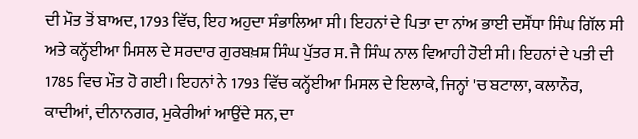ਦੀ ਮੌਤ ਤੋਂ ਬਾਅਦ, 1793 ਵਿੱਚ, ਇਹ ਅਹੁਦਾ ਸੰਭਾਲਿਆ ਸੀ। ਇਹਨਾਂ ਦੇ ਪਿਤਾ ਦਾ ਨਾਂਅ ਭਾਈ ਦਸੌਂਧਾ ਸਿੰਘ ਗਿੱਲ ਸੀ ਅਤੇ ਕਨ੍ਹੱਈਆ ਮਿਸਲ ਦੇ ਸਰਦਾਰ ਗੁਰਬਖ਼ਸ਼ ਸਿੰਘ ਪੁੱਤਰ ਸ. ਜੈ ਸਿੰਘ ਨਾਲ ਵਿਆਹੀ ਹੋਈ ਸੀ। ਇਹਨਾਂ ਦੇ ਪਤੀ ਦੀ 1785 ਵਿਚ ਮੌਤ ਹੋ ਗਈ। ਇਹਨਾਂ ਨੇ 1793 ਵਿੱਚ ਕਨ੍ਹੱਈਆ ਮਿਸਲ ਦੇ ਇਲਾਕੇ, ਜਿਨ੍ਹਾਂ 'ਚ ਬਟਾਲਾ, ਕਲਾਨੌਰ, ਕਾਦੀਆਂ, ਦੀਨਾਨਗਰ, ਮੁਕੇਰੀਆਂ ਆਉਂਦੇ ਸਨ, ਦਾ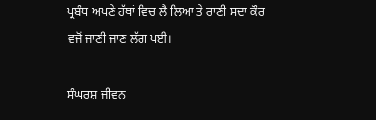ਪ੍ਰਬੰਧ ਅਪਣੇ ਹੱਥਾਂ ਵਿਚ ਲੈ ਲਿਆ ਤੇ ਰਾਣੀ ਸਦਾ ਕੌਰ ਵਜੋਂ ਜਾਣੀ ਜਾਣ ਲੱਗ ਪਈ।

ਸੰਘਰਸ਼ ਜੀਵਨ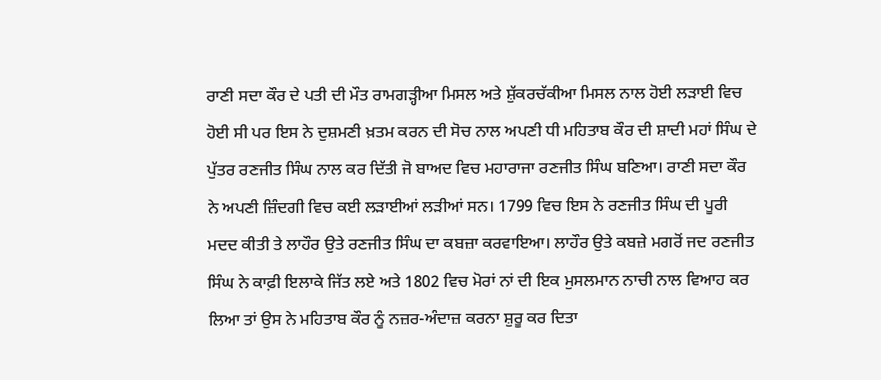ਰਾਣੀ ਸਦਾ ਕੌਰ ਦੇ ਪਤੀ ਦੀ ਮੌਤ ਰਾਮਗੜ੍ਹੀਆ ਮਿਸਲ ਅਤੇ ਸ਼ੁੱਕਰਚੱਕੀਆ ਮਿਸਲ ਨਾਲ ਹੋਈ ਲੜਾਈ ਵਿਚ ਹੋਈ ਸੀ ਪਰ ਇਸ ਨੇ ਦੁਸ਼ਮਣੀ ਖ਼ਤਮ ਕਰਨ ਦੀ ਸੋਚ ਨਾਲ ਅਪਣੀ ਧੀ ਮਹਿਤਾਬ ਕੌਰ ਦੀ ਸ਼ਾਦੀ ਮਹਾਂ ਸਿੰਘ ਦੇ ਪੁੱਤਰ ਰਣਜੀਤ ਸਿੰਘ ਨਾਲ ਕਰ ਦਿੱਤੀ ਜੋ ਬਾਅਦ ਵਿਚ ਮਹਾਰਾਜਾ ਰਣਜੀਤ ਸਿੰਘ ਬਣਿਆ। ਰਾਣੀ ਸਦਾ ਕੌਰ ਨੇ ਅਪਣੀ ਜ਼ਿੰਦਗੀ ਵਿਚ ਕਈ ਲੜਾਈਆਂ ਲੜੀਆਂ ਸਨ। 1799 ਵਿਚ ਇਸ ਨੇ ਰਣਜੀਤ ਸਿੰਘ ਦੀ ਪੂਰੀ ਮਦਦ ਕੀਤੀ ਤੇ ਲਾਹੌਰ ਉਤੇ ਰਣਜੀਤ ਸਿੰਘ ਦਾ ਕਬਜ਼ਾ ਕਰਵਾਇਆ। ਲਾਹੌਰ ਉਤੇ ਕਬਜ਼ੇ ਮਗਰੋਂ ਜਦ ਰਣਜੀਤ ਸਿੰਘ ਨੇ ਕਾਫ਼ੀ ਇਲਾਕੇ ਜਿੱਤ ਲਏ ਅਤੇ 1802 ਵਿਚ ਮੋਰਾਂ ਨਾਂ ਦੀ ਇਕ ਮੁਸਲਮਾਨ ਨਾਚੀ ਨਾਲ ਵਿਆਹ ਕਰ ਲਿਆ ਤਾਂ ਉਸ ਨੇ ਮਹਿਤਾਬ ਕੌਰ ਨੂੰ ਨਜ਼ਰ-ਅੰਦਾਜ਼ ਕਰਨਾ ਸ਼ੁਰੂ ਕਰ ਦਿਤਾ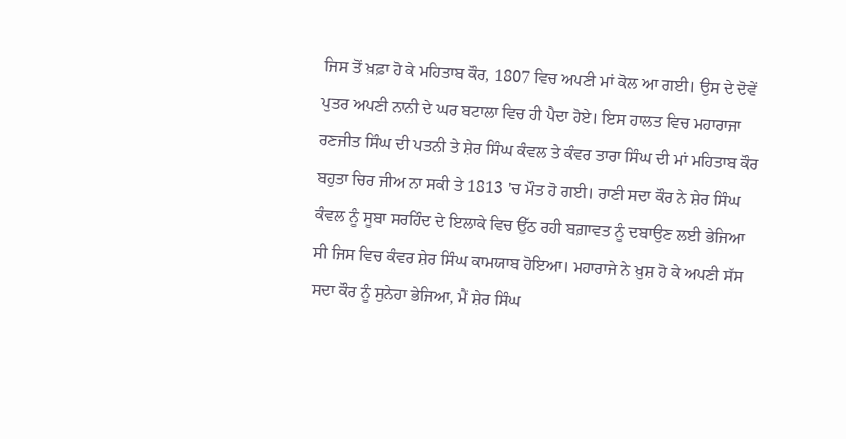ਜਿਸ ਤੋਂ ਖ਼ਫ਼ਾ ਹੋ ਕੇ ਮਹਿਤਾਬ ਕੌਰ, 1807 ਵਿਚ ਅਪਣੀ ਮਾਂ ਕੋਲ ਆ ਗਈ। ਉਸ ਦੇ ਦੋਵੇਂ ਪੁਤਰ ਅਪਣੀ ਨਾਨੀ ਦੇ ਘਰ ਬਟਾਲਾ ਵਿਚ ਹੀ ਪੈਦਾ ਹੋਏ। ਇਸ ਹਾਲਤ ਵਿਚ ਮਹਾਰਾਜਾ ਰਣਜੀਤ ਸਿੰਘ ਦੀ ਪਤਨੀ ਤੇ ਸ਼ੇਰ ਸਿੰਘ ਕੰਵਲ ਤੇ ਕੰਵਰ ਤਾਰਾ ਸਿੰਘ ਦੀ ਮਾਂ ਮਹਿਤਾਬ ਕੌਰ ਬਹੁਤਾ ਚਿਰ ਜੀਅ ਨਾ ਸਕੀ ਤੇ 1813 'ਚ ਮੌਤ ਹੋ ਗਈ। ਰਾਣੀ ਸਦਾ ਕੌਰ ਨੇ ਸ਼ੇਰ ਸਿੰਘ ਕੰਵਲ ਨੂੰ ਸੂਬਾ ਸਰਹਿੰਦ ਦੇ ਇਲਾਕੇ ਵਿਚ ਉੱਠ ਰਹੀ ਬਗ਼ਾਵਤ ਨੂੰ ਦਬਾਉਣ ਲਈ ਭੇਜਿਆ ਸੀ ਜਿਸ ਵਿਚ ਕੰਵਰ ਸ਼ੇਰ ਸਿੰਘ ਕਾਮਯਾਬ ਹੋਇਆ। ਮਹਾਰਾਜੇ ਨੇ ਖ਼ੁਸ਼ ਹੋ ਕੇ ਅਪਣੀ ਸੱਸ ਸਦਾ ਕੌਰ ਨੂੰ ਸੁਨੇਹਾ ਭੇਜਿਆ, ਮੈਂ ਸ਼ੇਰ ਸਿੰਘ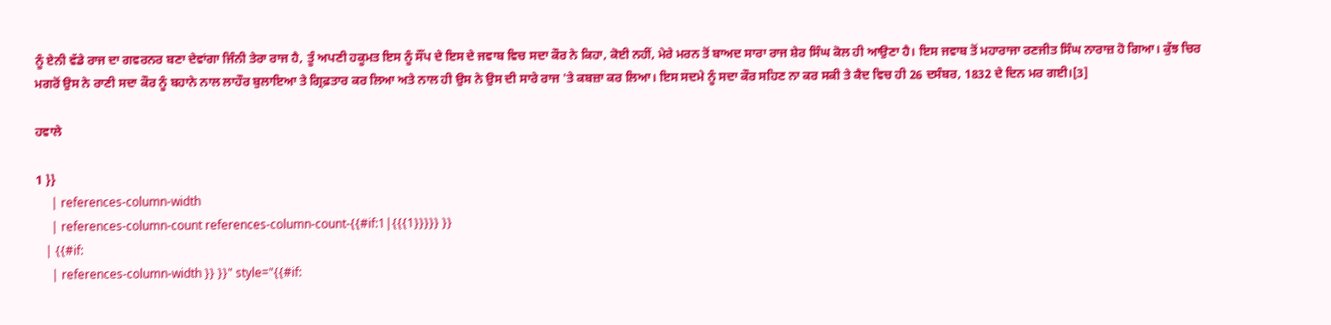ਨੂੰ ਏਨੀ ਵੱਡੇ ਰਾਜ ਦਾ ਗਵਰਨਰ ਬਣਾ ਦੇਵਾਂਗਾ ਜਿੰਨੀ ਤੇਰਾ ਰਾਜ ਹੈ, ਤੂੰ ਅਪਣੀ ਹਕੂਮਤ ਇਸ ਨੂੰ ਸੌਂਪ ਦੇ ਇਸ ਦੇ ਜਵਾਬ ਵਿਚ ਸਦਾ ਕੌਰ ਨੇ ਕਿਹਾ, ਕੋਈ ਨਹੀਂ, ਮੇਰੇ ਮਰਨ ਤੋਂ ਬਾਅਦ ਸਾਰਾ ਰਾਜ ਸ਼ੇਰ ਸਿੰਘ ਕੋਲ ਹੀ ਆਉਣਾ ਹੈ। ਇਸ ਜਵਾਬ ਤੋਂ ਮਹਾਰਾਜਾ ਰਣਜੀਤ ਸਿੰਘ ਨਾਰਾਜ਼ ਹੋ ਗਿਆ। ਕੁੱਝ ਚਿਰ ਮਗਰੋਂ ਉਸ ਨੇ ਰਾਣੀ ਸਦਾ ਕੌਰ ਨੂੰ ਬਹਾਨੇ ਨਾਲ ਲਾਹੌਰ ਬੁਲਾਇਆ ਤੇ ਗ੍ਰਿਫ਼ਤਾਰ ਕਰ ਲਿਆ ਅਤੇ ਨਾਲ ਹੀ ਉਸ ਨੇ ਉਸ ਦੀ ਸਾਰੇ ਰਾਜ 'ਤੇ ਕਬਜ਼ਾ ਕਰ ਲਿਆ। ਇਸ ਸਦਮੇ ਨੂੰ ਸਦਾ ਕੌਰ ਸਹਿਣ ਨਾ ਕਰ ਸਕੀ ਤੇ ਕੈਦ ਵਿਚ ਹੀ 26 ਦਸੰਬਰ, 1832 ਦੇ ਦਿਨ ਮਰ ਗਈ।[3]

ਹਵਾਲੇ

1 }}
     | references-column-width
     | references-column-count references-column-count-{{#if:1|{{{1}}}}} }}
   | {{#if:
     | references-column-width }} }}" style="{{#if: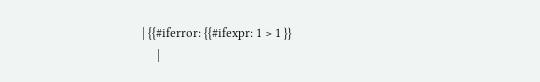| {{#iferror: {{#ifexpr: 1 > 1 }}
     |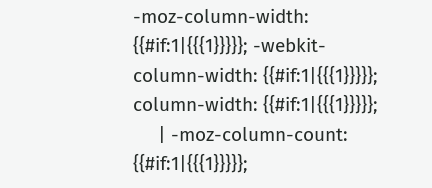-moz-column-width: {{#if:1|{{{1}}}}}; -webkit-column-width: {{#if:1|{{{1}}}}}; column-width: {{#if:1|{{{1}}}}};
     | -moz-column-count: {{#if:1|{{{1}}}}};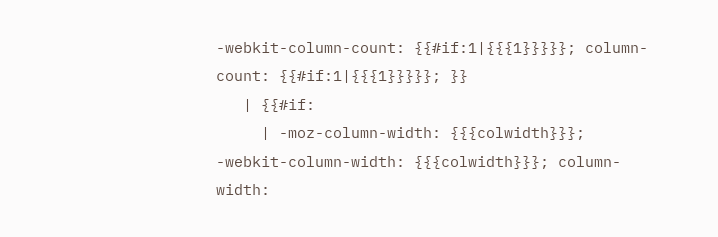-webkit-column-count: {{#if:1|{{{1}}}}}; column-count: {{#if:1|{{{1}}}}}; }}
   | {{#if:
     | -moz-column-width: {{{colwidth}}}; -webkit-column-width: {{{colwidth}}}; column-width: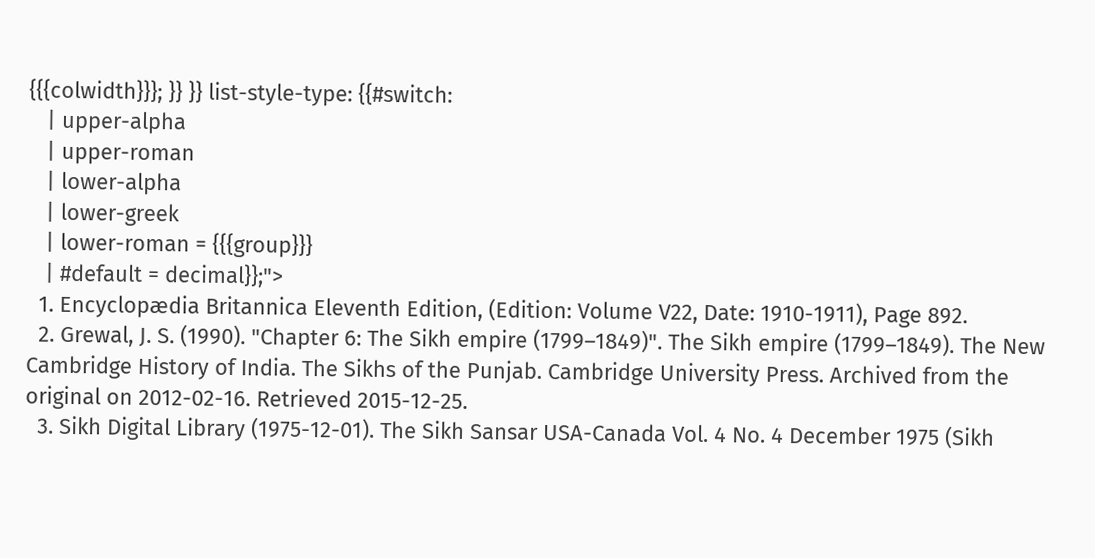{{{colwidth}}}; }} }} list-style-type: {{#switch:
   | upper-alpha
   | upper-roman
   | lower-alpha
   | lower-greek
   | lower-roman = {{{group}}}
   | #default = decimal}};">
  1. Encyclopædia Britannica Eleventh Edition, (Edition: Volume V22, Date: 1910-1911), Page 892.
  2. Grewal, J. S. (1990). "Chapter 6: The Sikh empire (1799–1849)". The Sikh empire (1799–1849). The New Cambridge History of India. The Sikhs of the Punjab. Cambridge University Press. Archived from the original on 2012-02-16. Retrieved 2015-12-25.
  3. Sikh Digital Library (1975-12-01). The Sikh Sansar USA-Canada Vol. 4 No. 4 December 1975 (Sikh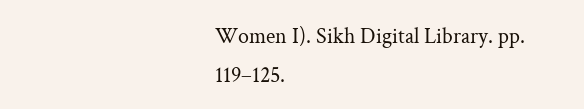Women I). Sikh Digital Library. pp. 119–125.